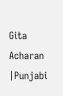Gita Acharan |Punjabi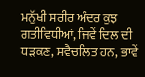ਮਨੁੱਖੀ ਸਰੀਰ ਅੰਦਰ ਕੁਝ ਗਤੀਵਿਧੀਆਂ, ਜਿਵੇਂ ਦਿਲ ਦੀ ਧੜਕਣ, ਸਵੈਚਲਿਤ ਹਨ, ਭਾਵੇਂ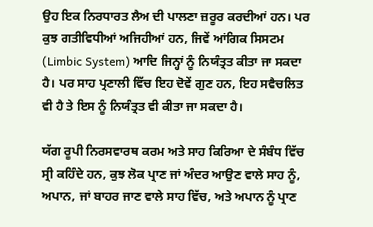ਉਹ ਇਕ ਨਿਰਧਾਰਤ ਲੈਅ ਦੀ ਪਾਲਣਾ ਜ਼ਰੂਰ ਕਰਦੀਆਂ ਹਨ। ਪਰ ਕੁਝ ਗਤੀਵਿਧੀਆਂ ਅਜਿਹੀਆਂ ਹਨ, ਜਿਵੇਂ ਆਂਗਿਕ ਸਿਸਟਮ (Limbic System) ਆਦਿ ਜਿਨ੍ਹਾਂ ਨੂੰ ਨਿਯੰਤ੍ਰਤ ਕੀਤਾ ਜਾ ਸਕਦਾ ਹੈ। ਪਰ ਸਾਹ ਪ੍ਰਣਾਲੀ ਵਿੱਚ ਇਹ ਦੋਵੇਂ ਗੁਣ ਹਨ, ਇਹ ਸਵੈਚਲਿਤ ਵੀ ਹੈ ਤੇ ਇਸ ਨੂੰ ਨਿਯੰਤ੍ਰਤ ਵੀ ਕੀਤਾ ਜਾ ਸਕਦਾ ਹੈ।

ਯੱਗ ਰੂਪੀ ਨਿਰਸਵਾਰਥ ਕਰਮ ਅਤੇ ਸਾਹ ਕਿਰਿਆ ਦੇ ਸੰਬੰਧ ਵਿੱਚ ਸ੍ਰੀ ਕਹਿੰਦੇ ਹਨ, ਕੁਝ ਲੋਕ ਪ੍ਰਾਣ ਜਾਂ ਅੰਦਰ ਆਉਣ ਵਾਲੇ ਸਾਹ ਨੂੰ, ਅਪਾਨ, ਜਾਂ ਬਾਹਰ ਜਾਣ ਵਾਲੇ ਸਾਹ ਵਿੱਚ, ਅਤੇ ਅਪਾਨ ਨੂੰ ਪ੍ਰਾਣ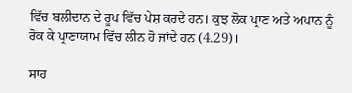ਵਿੱਚ ਬਲੀਦਾਨ ਦੇ ਰੂਪ ਵਿੱਚ ਪੇਸ਼ ਕਰਦੇ ਹਨ। ਕੁਝ ਲੋਕ ਪ੍ਰਾਣ ਅਤੇ ਅਪਾਨ ਨੂੰ ਰੋਕ ਕੇ ਪ੍ਰਾਣਾਯਾਮ ਵਿੱਚ ਲੀਨ ਹੋ ਜਾਂਦੇ ਹਨ (4.29)।

ਸਾਹ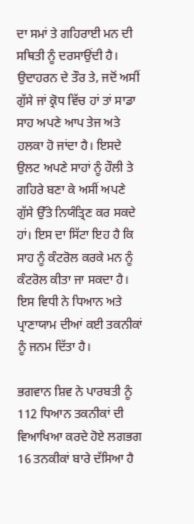ਦਾ ਸਮਾਂ ਤੇ ਗਹਿਰਾਈ ਮਨ ਦੀ ਸਥਿਤੀ ਨੂੰ ਦਰਸਾਉਂਦੀ ਹੈ। ਉਦਾਹਰਨ ਦੇ ਤੌਰ ਤੇ, ਜਦੋਂ ਅਸੀਂ ਗੁੱਸੇ ਜਾਂ ਕ੍ਰੋਧ ਵਿੱਚ ਹਾਂ ਤਾਂ ਸਾਡਾ ਸਾਹ ਅਪਣੇ ਆਪ ਤੇਜ ਅਤੇ ਹਲਕਾ ਹੋ ਜਾਂਦਾ ਹੈ। ਇਸਦੇ ਉਲਟ ਅਪਣੇ ਸਾਹਾਂ ਨੂੰ ਹੌਲੀ ਤੇ ਗਹਿਰੇ ਬਣਾ ਕੇ ਅਸੀਂ ਅਪਣੇ ਗੁੱਸੇ ਉੱਤੇ ਨਿਯੰਤ੍ਰਿਣ ਕਰ ਸਕਦੇ ਹਾਂ। ਇਸ ਦਾ ਸਿੱਟਾ ਇਹ ਹੈ ਕਿ ਸਾਹ ਨੂੰ ਕੰਟਰੋਲ ਕਰਕੇ ਮਨ ਨੂੰ ਕੰਟਰੋਲ ਕੀਤਾ ਜਾ ਸਕਦਾ ਹੈ। ਇਸ ਵਿਧੀ ਨੇ ਧਿਆਨ ਅਤੇ ਪ੍ਰਾਣਾਯਾਮ ਦੀਆਂ ਕਈ ਤਕਨੀਕਾਂ ਨੂੰ ਜਨਮ ਦਿੱਤਾ ਹੈ।

ਭਗਵਾਨ ਸ਼ਿਵ ਨੇ ਪਾਰਬਤੀ ਨੂੰ 112 ਧਿਆਨ ਤਕਨੀਕਾਂ ਦੀ ਵਿਆਖਿਆ ਕਰਦੇ ਹੋਏ ਲਗਭਗ 16 ਤਨਕੀਕਾਂ ਬਾਰੇ ਦੱਸਿਆ ਹੈ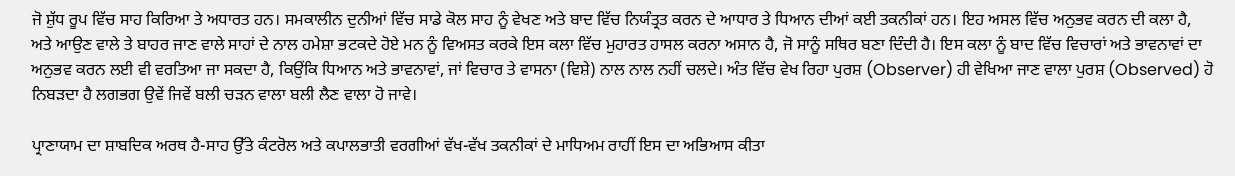ਜੋ ਸ਼ੁੱਧ ਰੂਪ ਵਿੱਚ ਸਾਹ ਕਿਰਿਆ ਤੇ ਅਧਾਰਤ ਹਨ। ਸਮਕਾਲੀਨ ਦੁਨੀਆਂ ਵਿੱਚ ਸਾਡੇ ਕੋਲ ਸਾਹ ਨੂੰ ਵੇਖਣ ਅਤੇ ਬਾਦ ਵਿੱਚ ਨਿਯੰਤ੍ਰਤ ਕਰਨ ਦੇ ਆਧਾਰ ਤੇ ਧਿਆਨ ਦੀਆਂ ਕਈ ਤਕਨੀਕਾਂ ਹਨ। ਇਹ ਅਸਲ ਵਿੱਚ ਅਨੁਭਵ ਕਰਨ ਦੀ ਕਲਾ ਹੈ, ਅਤੇ ਆਉਣ ਵਾਲੇ ਤੇ ਬਾਹਰ ਜਾਣ ਵਾਲੇ ਸਾਹਾਂ ਦੇ ਨਾਲ ਹਮੇਸ਼ਾ ਭਟਕਦੇ ਹੋਏ ਮਨ ਨੂੰ ਵਿਅਸਤ ਕਰਕੇ ਇਸ ਕਲਾ ਵਿੱਚ ਮੁਹਾਰਤ ਹਾਸਲ ਕਰਨਾ ਅਸਾਨ ਹੈ, ਜੋ ਸਾਨੂੰ ਸਥਿਰ ਬਣਾ ਦਿੰਦੀ ਹੈ। ਇਸ ਕਲਾ ਨੂੰ ਬਾਦ ਵਿੱਚ ਵਿਚਾਰਾਂ ਅਤੇ ਭਾਵਨਾਵਾਂ ਦਾ ਅਨੁਭਵ ਕਰਨ ਲਈ ਵੀ ਵਰਤਿਆ ਜਾ ਸਕਦਾ ਹੈ, ਕਿਉਂਕਿ ਧਿਆਨ ਅਤੇ ਭਾਵਨਾਵਾਂ, ਜਾਂ ਵਿਚਾਰ ਤੇ ਵਾਸਨਾ (ਵਿਸ਼ੇ) ਨਾਲ ਨਾਲ ਨਹੀਂ ਚਲਦੇ। ਅੰਤ ਵਿੱਚ ਵੇਖ ਰਿਹਾ ਪੁਰਸ਼ (Observer) ਹੀ ਵੇਖਿਆ ਜਾਣ ਵਾਲਾ ਪੁਰਸ਼ (Observed) ਹੋ ਨਿਬੜਦਾ ਹੈ ਲਗਭਗ ਉਵੇਂ ਜਿਵੇਂ ਬਲੀ ਚੜਨ ਵਾਲਾ ਬਲੀ ਲੈਣ ਵਾਲਾ ਹੋ ਜਾਵੇ।

ਪ੍ਰਾਣਾਯਾਮ ਦਾ ਸ਼ਾਬਦਿਕ ਅਰਥ ਹੈ-ਸਾਹ ਉੱਤੇ ਕੰਟਰੋਲ ਅਤੇ ਕਪਾਲਭਾਤੀ ਵਰਗੀਆਂ ਵੱਖ-ਵੱਖ ਤਕਨੀਕਾਂ ਦੇ ਮਾਧਿਅਮ ਰਾਹੀਂ ਇਸ ਦਾ ਅਭਿਆਸ ਕੀਤਾ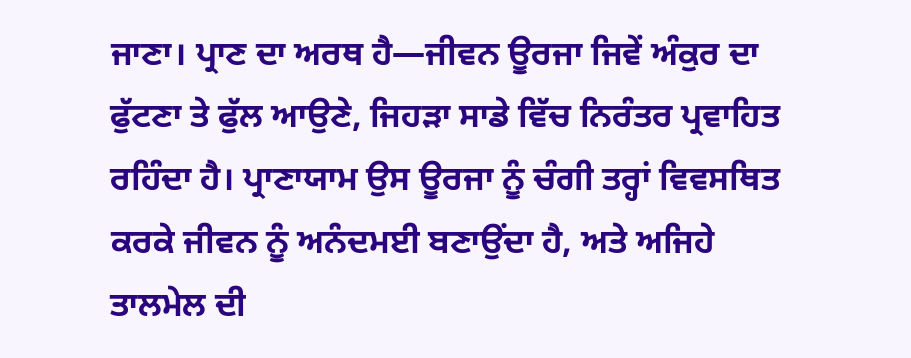ਜਾਣਾ। ਪ੍ਰਾਣ ਦਾ ਅਰਥ ਹੈ—ਜੀਵਨ ਊਰਜਾ ਜਿਵੇਂ ਅੰਕੁਰ ਦਾ ਫੁੱਟਣਾ ਤੇ ਫੁੱਲ ਆਉਣੇ, ਜਿਹੜਾ ਸਾਡੇ ਵਿੱਚ ਨਿਰੰਤਰ ਪ੍ਰਵਾਹਿਤ ਰਹਿੰਦਾ ਹੈ। ਪ੍ਰਾਣਾਯਾਮ ਉਸ ਊਰਜਾ ਨੂੰ ਚੰਗੀ ਤਰ੍ਹਾਂ ਵਿਵਸਥਿਤ ਕਰਕੇ ਜੀਵਨ ਨੂੰ ਅਨੰਦਮਈ ਬਣਾਉਂਦਾ ਹੈ, ਅਤੇ ਅਜਿਹੇ ਤਾਲਮੇਲ ਦੀ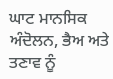ਘਾਟ ਮਾਨਸਿਕ ਅੰਦੋਲਨ, ਭੈਅ ਅਤੇ ਤਣਾਵ ਨੂੰ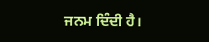ਜਨਮ ਦਿੰਦੀ ਹੈ।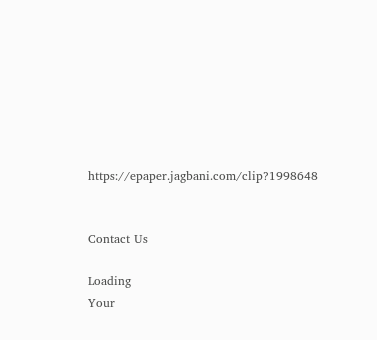https://epaper.jagbani.com/clip?1998648


Contact Us

Loading
Your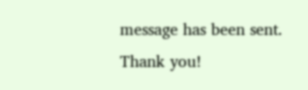message has been sent. Thank you!